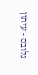גלובס - עיתון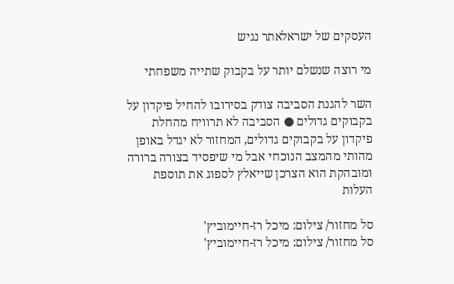העסקים של ישראלאתר נגיש

מי רוצה שנשלם יותר על בקבוק שתייה משפחתי

השר להגנת הסביבה צודק בסירובו להחיל פיקדון על בקבוקים גדולים ● הסביבה לא תרוויח מהחלת פיקדון על בקבוקים גדולים, המחזור לא יגדל באופן מהותי מהמצב הנוכחי אבל מי שיפסיד בצורה ברורה ומובהקת הוא הצרכן שייאלץ לספוג את תוספת העלות

סל מחזור/ צילום: מיכל רז-חיימוביץ'
סל מחזור/ צילום: מיכל רז-חיימוביץ'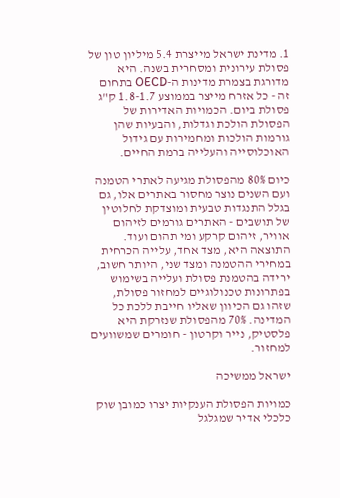1. מדינת ישראל מייצרת 5.4 מיליון טון של פסולת עירונית ומסחרית בשנה. היא מדורגת בצמרת מדינות ה-OECD בתחום זה - כל אזרח מייצר בממוצע 1.8-1.7 ק"ג פסולת ביום. הכמויות האדירות של הפסולת הולכת וגדלות, והבעיות שהן גורמות הולכות ומחמירות עם גידול האוכלוסייה והעלייה ברמת החיים.

כיום 80% מהפסולת מגיעה לאתרי הטמנה ועם השנים נוצר מחסור באתרים אלו, גם בגלל התנגדות טבעית ומוצדקת לחלוטין של תושבים - האתרים גורמים לזיהום אוויר, זיהום קרקע ומי תהום ועוד. התוצאה היא, מצד אחד, עלייה הכרחית במחירי ההטמנה ומצד שני, היותר חשוב, ירידה בהטמנת פסולת ועלייה בשימוש בפתרונות טכנולוגיים למחזור פסולת, שזהו גם הכיוון שאליו חייבת ללכת כל המדינה. 70% מהפסולת שנזרקת היא פלסטיק, נייר וקרטון - חומרים שמשוועים למחזור.

ישראל ממשיכה

כמויות הפסולת הענקיות יצרו כמובן שוק כלכלי אדיר שמגלגל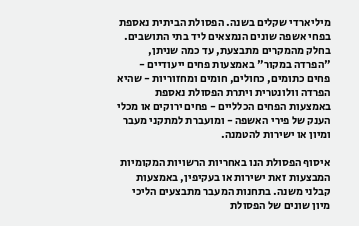מיליארדי שקלים בשנה. הפסולת הביתית נאספת בפחי אשפה שונים הנמצאים ליד בתי התושבים. בחלק מהמקרים מתבצעת, עד כמה שניתן, "הפרדה במקור" באמצעות פחים ייעודיים - פחים כתומים, כחולים, חומים ומחזוריות - שהיא הפרדה וולונטרית ויתרת הפסולת נאספת באמצעות הפחים הכלליים - פחים ירוקים או מכלי הענק של פירי האשפה - ומועברת למתקני מעבר ומיון או ישירות להטמנה.

איסוף הפסולת הנו באחריות הרשויות המקומיות המבצעות זאת ישירות או בעקיפין, באמצעות קבלני משנה. בתחנות המעבר מתבצעים הליכי מיון שונים של הפסולת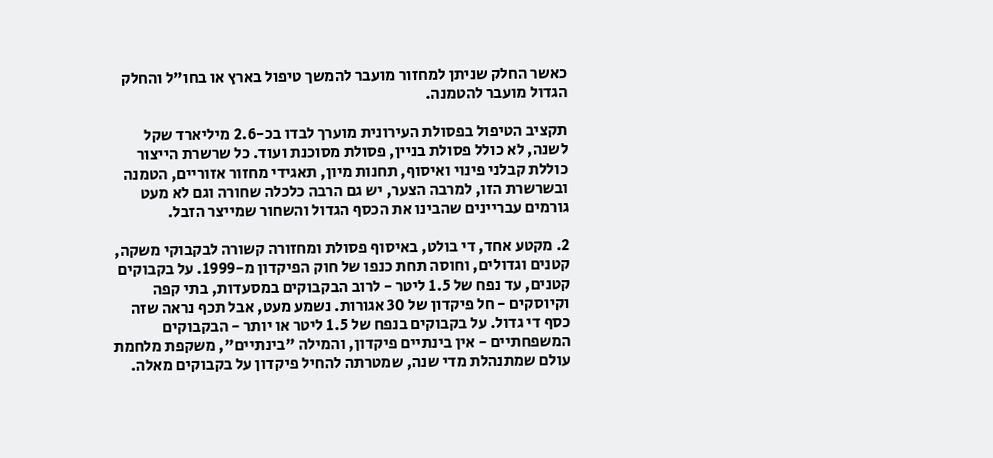כאשר החלק שניתן למחזור מועבר להמשך טיפול בארץ או בחו"ל והחלק הגדול מועבר להטמנה.

תקציב הטיפול בפסולת העירונית מוערך לבדו בכ-2.6 מיליארד שקל לשנה, לא כולל פסולת בניין, פסולת מסוכנת ועוד. כל שרשרת הייצור כוללת קבלני פינוי ואיסוף, תחנות מיון, תאגידי מחזור אזוריים, הטמנה ובשרשרת הזו, למרבה הצער, יש גם הרבה כלכלה שחורה וגם לא מעט גורמים עבריינים שהבינו את הכסף הגדול והשחור שמייצר הזבל.

2. מקטע אחד, די בולט, באיסוף פסולת ומחזורה קשורה לבקבוקי משקה, קטנים וגדולים, וחוסה תחת כנפו של חוק הפיקדון מ-1999. על בקבוקים קטנים, עד נפח של 1.5 ליטר - לרוב הבקבוקים במסעדות, בתי קפה וקיוסקים - חל פיקדון של 30 אגורות. נשמע מעט, אבל תכף נראה שזה כסף די גדול. על בקבוקים בנפח של 1.5 ליטר או יותר - הבקבוקים המשפחתיים - אין בינתיים פיקדון, והמילה "בינתיים", משקפת מלחמת עולם שמתנהלת מדי שנה, שמטרתה להחיל פיקדון על בקבוקים מאלה.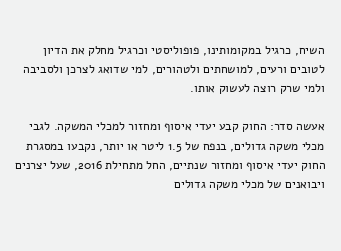השיח, כרגיל במקומותינו, פופוליסטי וכרגיל מחלק את הדיון לטובים ורעים, למושחתים ולטהורים, למי שדואג לצרכן ולסביבה ולמי שרק רוצה לעשוק אותו.

אעשה סדר: החוק קבע יעדי איסוף ומחזור למכלי המשקה. לגבי מכלי משקה גדולים, בנפח של 1.5 ליטר או יותר, נקבעו במסגרת החוק יעדי איסוף ומחזור שנתיים, החל מתחילת 2016, שעל יצרנים ויבואנים של מכלי משקה גדולים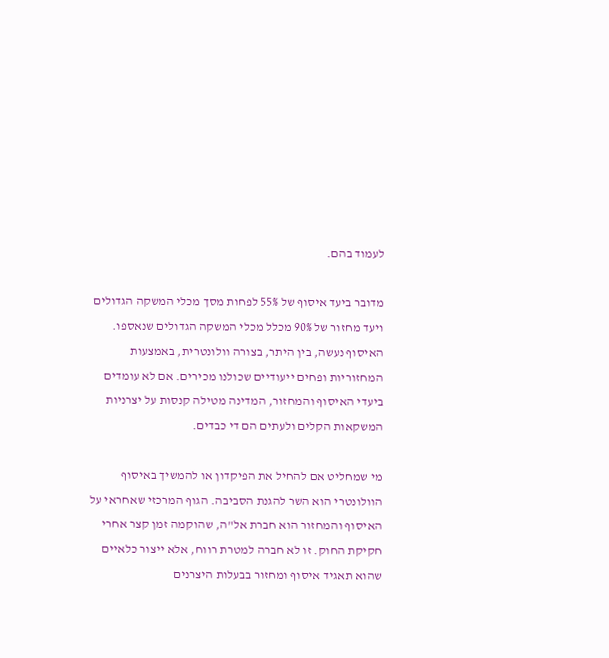לעמוד בהם.

מדובר ביעד איסוף של 55% לפחות מסך מכלי המשקה הגדולים ויעד מחזור של 90% מכלל מכלי המשקה הגדולים שנאספו. האיסוף נעשה, בין היתר, בצורה וולונטרית, באמצעות המחזוריות ופחים ייעודיים שכולנו מכירים. אם לא עומדים ביעדי האיסוף והמחזור, המדינה מטילה קנסות על יצרניות המשקאות הקלים ולעתים הם די כבדים.

מי שמחליט אם להחיל את הפיקדון או להמשיך באיסוף הוולונטרי הוא השר להגנת הסביבה. הגוף המרכזי שאחראי על האיסוף והמחזור הוא חברת אל"ה, שהוקמה זמן קצר אחרי חקיקת החוק. זו לא חברה למטרת רווח, אלא ייצור כלאיים שהוא תאגיד איסוף ומחזור בבעלות היצרנים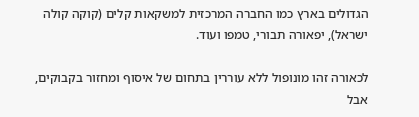הגדולים בארץ כמו החברה המרכזית למשקאות קלים (קוקה קולה ישראל), יפאורה תבורי, טמפו ועוד.

לכאורה זהו מונופול ללא עוררין בתחום של איסוף ומחזור בקבוקים, אבל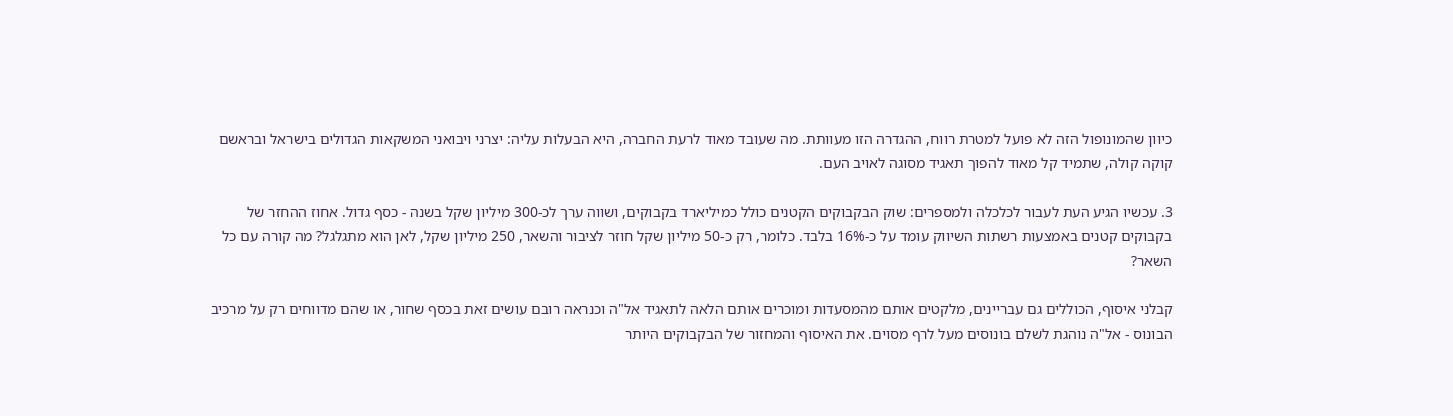כיוון שהמונופול הזה לא פועל למטרת רווח, ההגדרה הזו מעוותת. מה שעובד מאוד לרעת החברה, היא הבעלות עליה: יצרני ויבואני המשקאות הגדולים בישראל ובראשם קוקה קולה, שתמיד קל מאוד להפוך תאגיד מסוגה לאויב העם.

3. עכשיו הגיע העת לעבור לכלכלה ולמספרים: שוק הבקבוקים הקטנים כולל כמיליארד בקבוקים, ושווה ערך לכ-300 מיליון שקל בשנה - כסף גדול. אחוז ההחזר של בקבוקים קטנים באמצעות רשתות השיווק עומד על כ-16% בלבד. כלומר, רק כ-50 מיליון שקל חוזר לציבור והשאר, 250 מיליון שקל, לאן הוא מתגלגל? מה קורה עם כל השאר?

קבלני איסוף, הכוללים גם עבריינים, מלקטים אותם מהמסעדות ומוכרים אותם הלאה לתאגיד אל"ה וכנראה רובם עושים זאת בכסף שחור, או שהם מדווחים רק על מרכיב הבונוס - אל"ה נוהגת לשלם בונוסים מעל לרף מסוים. את האיסוף והמחזור של הבקבוקים היותר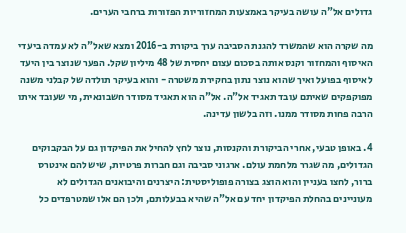גדולים אל"ה עושה בעיקר באמצעות המחזוריות הפזורות ברחבי הערים.

מה שקרה הוא שהמשרד להגנת הסביבה ערך ביקורת ב-2016 ומצא שאל"ה לא עמדה ביעדי האיסוף והמחזור וקנס אותה בסכום עצום יחסית של 48 מיליון שקל. הפער שנוצר בין היעד לאיסוף בפועל ואיך שהוא נוצר נתון בחקירת משטרה - והוא בעיקר תולדה של קבלני משנה מפוקפקים שאיתם עובד תאגיד אל"ה. אל"ה הוא תאגיד מסודר חשבונאית, מי שעובד איתו הרבה פחות מסודר ממנו. וזה בלשון עדינה.

4. באופן טבעי, אחרי הביקורת והקנסות, נוצר לחץ להחיל את הפיקדון גם על הבקבוקים הגדולים, מה שגרר מלחמת עולם. ארגוני סביבה וגם חברות פרטיות, שיש להם אינטרס ברור, לחצו בעניין והוא הוצג בצורה פופוליסטית: היצרנים והיבואנים הגדולים לא מעוניינים בהחלת הפיקדון יחד עם אל"ה שהיא בבעלותם, ולכן הם אלו שמטרפדים כל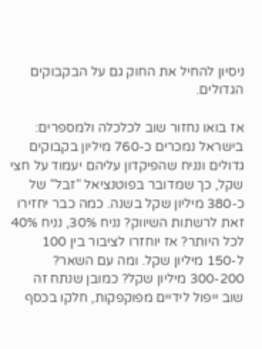ניסיון להחיל את החוק גם על הבקבוקים הגדולים.

אז בואו נחזור שוב לכלכלה ולמספרים: בישראל נמכרים כ-760 מיליון בקבוקים גדולים ונניח שהפיקדון עליהם יעמוד על חצי שקל, כך שמדובר בפוטנציאל "זבל" של כ-380 מיליון שקל בשנה. כמה כבר יחזירו זאת לרשתות השיווק? נניח 30%, נניח 40% לכל היותר? אז יוחזרו לציבור בין 100 ל-150 מיליון שקל. ומה עם השאר? 300-200 מיליון שקל? כמובן שנתח זה שוב ייפול לידיים מפוקפקות, חלקו בכסף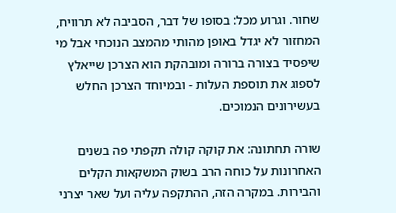שחור. וגרוע מכל: בסופו של דבר, הסביבה לא תרוויח, המחזור לא יגדל באופן מהותי מהמצב הנוכחי אבל מי שיפסיד בצורה ברורה ומובהקת הוא הצרכן שייאלץ לספוג את תוספת העלות - ובמיוחד הצרכן החלש בעשירונים הנמוכים.

שורה תחתונה: את קוקה קולה תקפתי פה בשנים האחרונות על כוחה הרב בשוק המשקאות הקלים והבירות. במקרה הזה, ההתקפה עליה ועל שאר יצרני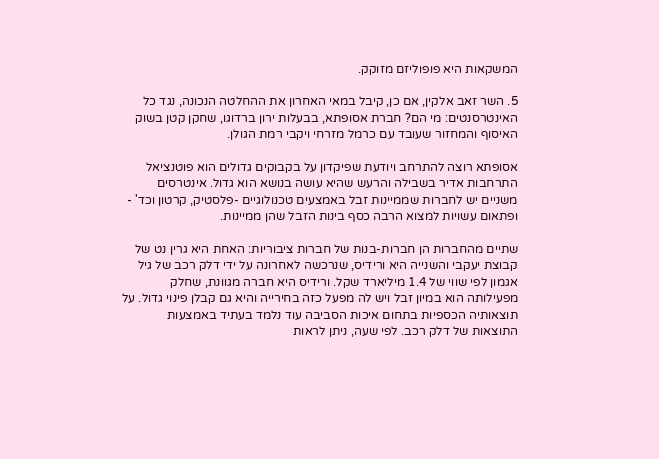המשקאות היא פופוליזם מזוקק.

5. השר זאב אלקין, אם כן, קיבל במאי האחרון את ההחלטה הנכונה, נגד כל האינטרסנטים: מי הם? חברת אסופתא, בבעלות ירון ברדוגו, שחקן קטן בשוק האיסוף והמחזור שעובד עם כרמל מזרחי ויקבי רמת הגולן.

אסופתא רוצה להתרחב ויודעת שפיקדון על בקבוקים גדולים הוא פוטנציאל התרחבות אדיר בשבילה והרעש שהיא עושה בנושא הוא גדול. אינטרסים משניים יש לחברות שממיינות זבל באמצעים טכנולוגיים -פלסטיק, קרטון וכד' - ופתאום עשויות למצוא הרבה כסף בינות הזבל שהן ממיינות.

שתיים מהחברות הן חברות-בנות של חברות ציבוריות: האחת היא גרין נט של קבוצת יעקבי והשנייה היא ורידיס, שנרכשה לאחרונה על ידי דלק רכב של גיל אגמון לפי שווי של 1.4 מיליארד שקל. ורידיס היא חברה מגוונת, שחלק מפעילותה הוא במיון זבל ויש לה מפעל כזה בחירייה והיא גם קבלן פינוי גדול. על תוצאותיה הכספיות בתחום איכות הסביבה עוד נלמד בעתיד באמצעות התוצאות של דלק רכב. לפי שעה, ניתן לראות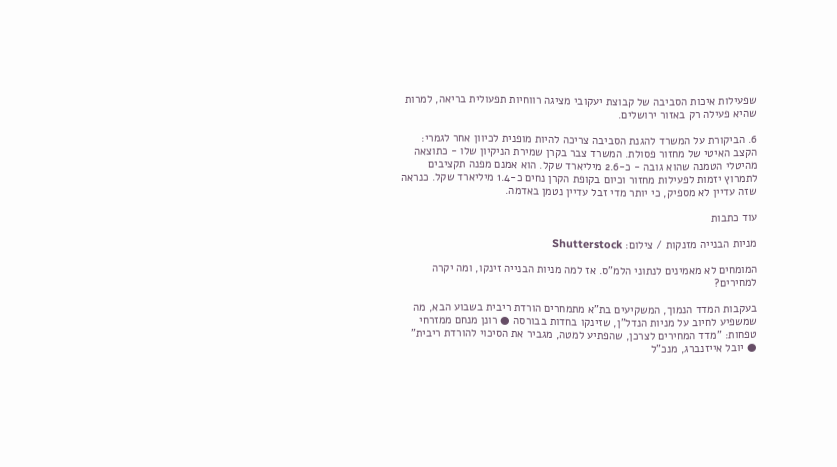שפעילות איכות הסביבה של קבוצת יעקובי מציגה רווחיות תפעולית בריאה, למרות שהיא פעילה רק באזור ירושלים.

6. הביקורת על המשרד להגנת הסביבה צריכה להיות מופנית לכיוון אחר לגמרי: הקצב האיטי של מחזור פסולת. המשרד צבר בקרן שמירת הניקיון שלו - כתוצאה מהיטלי הטמנה שהוא גובה - כ-2.6 מיליארד שקל. הוא אמנם מפנה תקציבים לתמרוץ יזמות לפעילות מחזור וכיום בקופת הקרן נחים כ-1.4 מיליארד שקל. כנראה שזה עדיין לא מספיק, כי יותר מדי זבל עדיין נטמן באדמה.

עוד כתבות

מניות הבנייה מזנקות / צילום: Shutterstock

המומחים לא מאמינים לנתוני הלמ"ס. אז למה מניות הבנייה זינקו, ומה יקרה למחירים?

בעקבות המדד הנמוך, המשקיעים בת"א מתמחרים הורדת ריבית בשבוע הבא, מה שמשפיע לחיוב על מניות הנדל"ן, שזינקו בחדות בבורסה ● רונן מנחם ממזרחי טפחות: "מדד המחירים לצרכן, שהפתיע למטה, מגביר את הסיכוי להורדת ריבית" ● יובל אייזנברג, מנכ"ל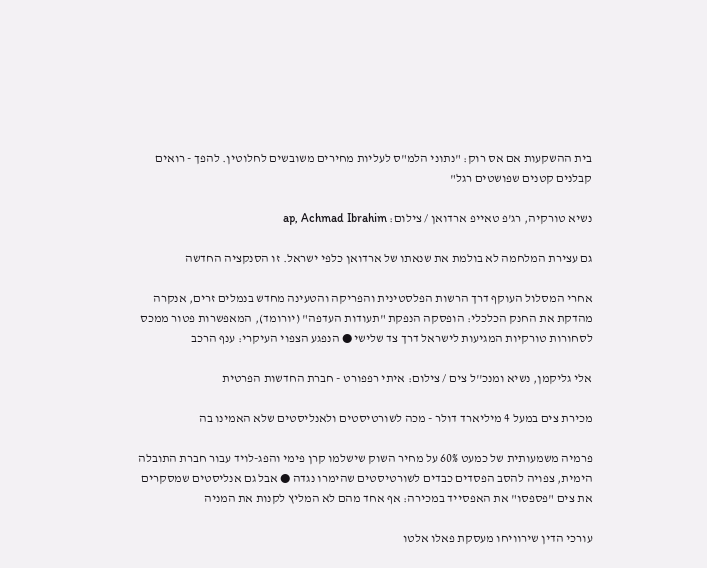בית ההשקעות אם אס רוק: "נתוני הלמ"ס לעליות מחירים משובשים לחלוטין. להפך - רואים קבלנים קטנים שפושטים רגל"

נשיא טורקיה, רג'פ טאייפ ארדואן / צילום: ap, Achmad Ibrahim

גם עצירת המלחמה לא בולמת את שנאתו של ארדואן כלפי ישראל. זו הסנקציה החדשה

אחרי המסלול העוקף דרך הרשות הפלסטינית והפריקה והטעינה מחדש בנמלים זרים, אנקרה מהדקת את החנק הכלכלי: הופסקה הנפקת "תעודות העדפה" (יורומד), המאפשרות פטור ממכס לסחורות טורקיות המגיעות לישראל דרך צד שלישי ● הנפגע הצפוי העיקרי: ענף הרכב

אלי גליקמן, נשיא ומנכ''ל צים / צילום: איתי רפפורט - חברת החדשות הפרטית

מכירת צים במעל 4 מיליארד דולר - מכה לשורטיסטים ולאנליסטים שלא האמינו בה

פרמיה משמעותית של כמעט 60% על מחיר השוק שישלמו קרן פימי והפג-לויד עבור חברת התובלה הימית, צפויה להסב הפסדים כבדים לשורטיסטים שהימרו נגדה ● אבל גם אנליסטים שמסקרים את צים "פספסו" את האפסייד במכירה: אף אחד מהם לא המליץ לקנות את המניה

עורכי הדין שירוויחו מעסקת פאלו אלטו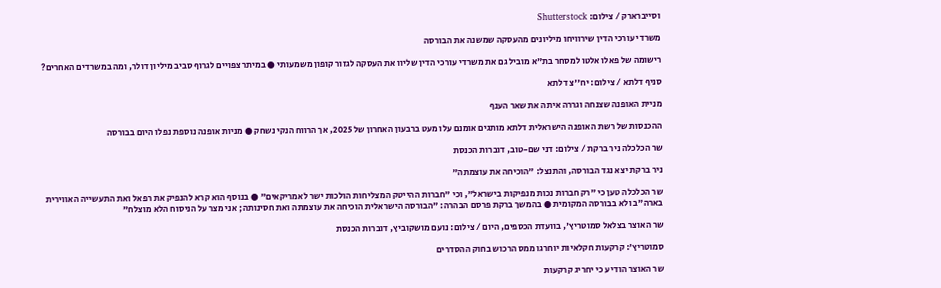וסייברארק / צילום: Shutterstock

משרדי עורכי הדין שירוויחו מיליונים מהעסקה שמשנה את הבורסה

רישומה של פאלו אלטו למסחר בת"א מוביל גם את משרדי עורכי הדין שליוו את העסקה לגזור קופון משמעותי ● במיתר צפויים לגרוף סביב מיליון דולר, ומה במשרדים האחרים?

סניף דלתא / צילום: יח''צ דלתא

מניית האופנה שצנחה וגררה איתה את שאר הענף

ההכנסות של רשת האופנה הישראלית דלתא מותגים אומנם עלו מעט ברבעון האחרון של 2025, אך הרווח הנקי נשחק ● מניות אופנה נוספת נפלו היום בבורסה

שר הכלכלה ניר ברקת / צילום: דני שם-טוב, דוברות הכנסת

ניר ברקת יצא נגד הבורסה, והתנצל: "הוכיחה את עוצמתה"

שר הכלכלה טען כי "רק חברות נכות מנפיקות בישראל", וכי "חברות ההייטק המצליחות הולכות ישר לאמריקאים" ● בנוסף הוא קרא להנפיק את רפאל ואת התעשייה האווירית בארה"ב ולא בבורסה המקומית ● בהמשך ברקת פרסם הבהרה: "הבורסה הישראלית הוכיחה את עוצמתה ואת חסינותה; אני מצר על הניסוח הלא מוצלח"

שר האוצר בצלאל סמוטריץ', בוועדת הכספים, היום / צילום: נועם מושקוביץ, דוברות הכנסת

סמוטריץ’: קרקעות חקלאיות יוחרגו ממס הרכוש בחוק ההסדרים

שר האוצר הודיע כי יחריג קרקעות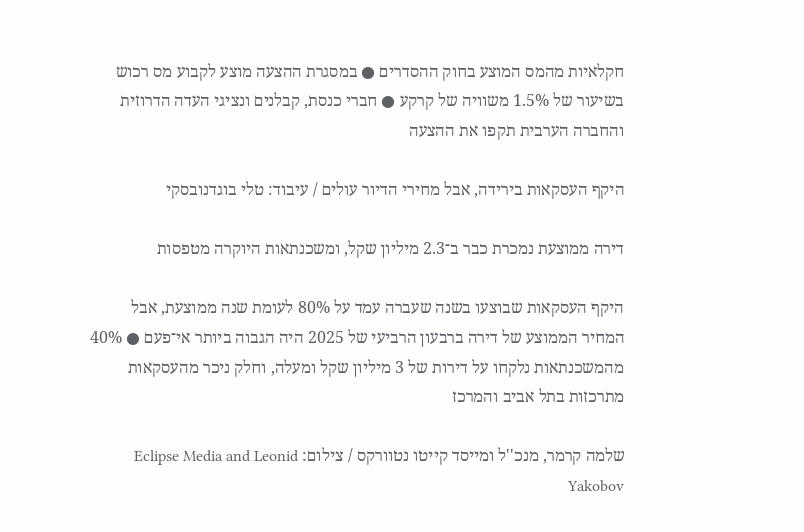חקלאיות מהמס המוצע בחוק ההסדרים ● במסגרת ההצעה מוצע לקבוע מס רכוש בשיעור של 1.5% משוויה של קרקע ● חברי כנסת, קבלנים ונציגי העדה הדרוזית והחברה הערבית תקפו את ההצעה

היקף העסקאות בירידה, אבל מחירי הדיור עולים / עיבוד: טלי בוגדנובסקי

דירה ממוצעת נמכרת כבר ב־2.3 מיליון שקל, ומשכנתאות היוקרה מטפסות

היקף העסקאות שבוצעו בשנה שעברה עמד על 80% לעומת שנה ממוצעת, אבל המחיר הממוצע של דירה ברבעון הרביעי של 2025 היה הגבוה ביותר אי־פעם ● 40% מהמשכנתאות נלקחו על דירות של 3 מיליון שקל ומעלה, וחלק ניכר מהעסקאות מתרכזות בתל אביב והמרכז

שלמה קרמר, מנכ''ל ומייסד קייטו נטוורקס / צילום: Eclipse Media and Leonid Yakobov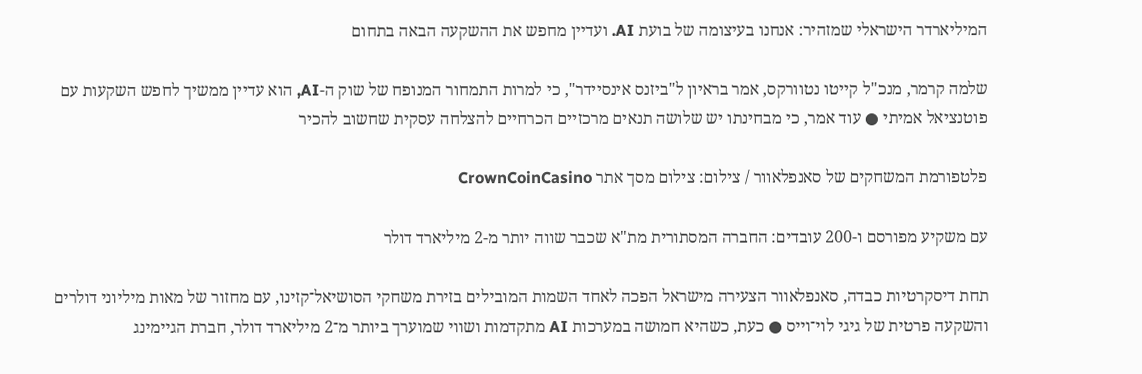המיליארדר הישראלי שמזהיר: אנחנו בעיצומה של בועת AI. ועדיין מחפש את ההשקעה הבאה בתחום

שלמה קרמר, מנכ"ל קייטו נטוורקס, אמר בראיון ל"ביזנס אינסיידר", כי למרות התמחור המנופח של שוק ה-AI, הוא עדיין ממשיך לחפש השקעות עם פוטנציאל אמיתי ● עוד אמר, כי מבחינתו יש שלושה תנאים מרכזיים הכרחיים להצלחה עסקית שחשוב להכיר

פלטפורמת המשחקים של סאנפלאוור / צילום: צילום מסך אתר CrownCoinCasino

עם משקיע מפורסם ו-200 עובדים: החברה המסתורית מת"א שכבר שווה יותר מ-2 מיליארד דולר

תחת דיסקרטיות כבדה, סאנפלאוור הצעירה מישראל הפכה לאחד השמות המובילים בזירת משחקי הסושיאל־קזינו, עם מחזור של מאות מיליוני דולרים והשקעה פרטית של גיגי לוי־וייס ● כעת, כשהיא חמושה במערכות AI מתקדמות ושווי שמוערך ביותר מ־2 מיליארד דולר, חברת הגיימינג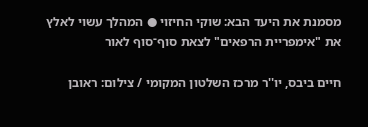מסמנת את היעד הבא: שוקי החיזוי ● המהלך עשוי לאלץ את "אימפריית הרפאים" לצאת סוף־סוף לאור

חיים ביבס, יו''ר מרכז השלטון המקומי / צילום: ראובן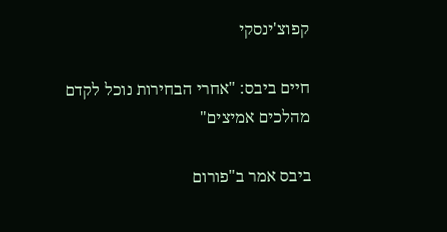קפוצ'ינסקי

חיים ביבס: "אחרי הבחירות נוכל לקדם מהלכים אמיצים"

ביבס אמר ב"פורום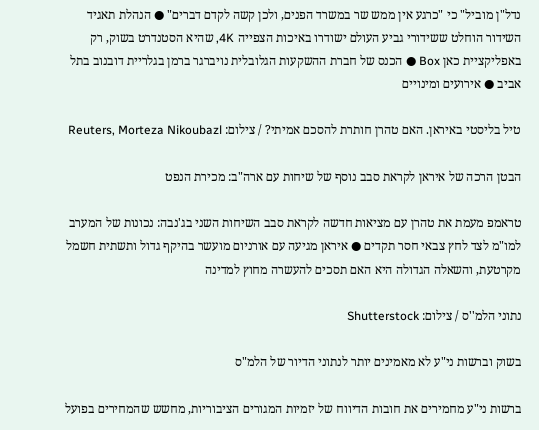נדל"ן מוביל" כי "כרגע אין ממש שר במשרד הפנים, ולכן קשה לקדם דברים" ● הנהלת תאגיד השידור הוחלט ששידורי גביע העולם ישודרו באיכות הצפייה 4K, שהיא הסטנדרט בשוק, רק באפליקציית כאן Box ● הכנס של חברת ההשקעות הגלובלית נויברגר ברמן בגלריית דובנוב בתל אביב ● אירועים ומינויים

טיל בליסטי באיראן. האם טהרן חותרת להסכם אמיתי? / צילום: Reuters, Morteza Nikoubazl

הבטן הרכה של איראן לקראת סבב נוסף של שיחות עם ארה"ב: מכירת הנפט

טראמפ מעמת את טהרן עם מציאות חדשה לקראת סבב השיחות השני בג'נבה: נכונות של המערב למו"מ לצד לחץ צבאי חסר תקדים ● איראן מגיעה עם אורניום מועשר בהיקף גדול ותשתית חשמל מקרטעת, והשאלה הגדולה היא האם תסכים להעשרה מחוץ למדינה

נתוני הלמ''ס / צילום: Shutterstock

בשוק וברשות ני"ע לא מאמינים יותר לנתוני הדיור של הלמ"ס

ברשות ני"ע מחמירים את חובות הדיווח של יזמיות המגורים הציבוריות, מחשש שהמחירים בפועל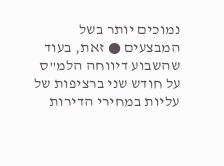נמוכים יותר בשל המבצעים ● זאת, בעוד שהשבוע דיווחה הלמ"ס על חודש שני ברציפות של עליות במחירי הדירות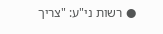● רשות ני"ע: "צריך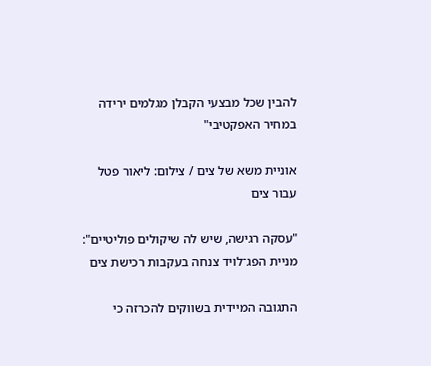להבין שכל מבצעי הקבלן מגלמים ירידה במחיר האפקטיבי"

אוניית משא של צים / צילום: ליאור פטל עבור צים

"עסקה רגישה, שיש לה שיקולים פוליטיים": מניית הפג־לויד צנחה בעקבות רכישת צים

התגובה המיידית בשווקים להכרזה כי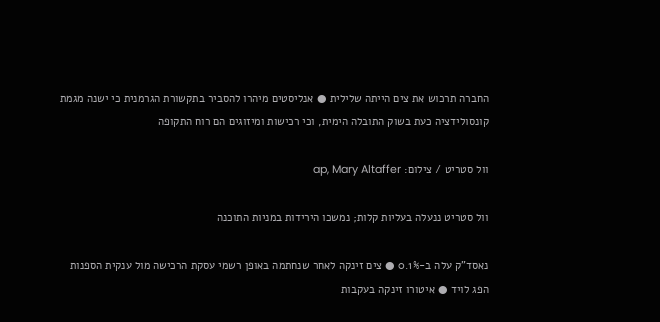החברה תרכוש את צים הייתה שלילית ● אנליסטים מיהרו להסביר בתקשורת הגרמנית כי ישנה מגמת קונסולידציה כעת בשוק התובלה הימית, וכי רכישות ומיזוגים הם רוח התקופה

וול סטריט / צילום: ap, Mary Altaffer

וול סטריט ננעלה בעליות קלות; נמשכו הירידות במניות התוכנה

נאסד"ק עלה ב-0.1% ● צים זינקה לאחר שנחתמה באופן רשמי עסקת הרכישה מול ענקית הספנות הפג לויד ● איטורו זינקה בעקבות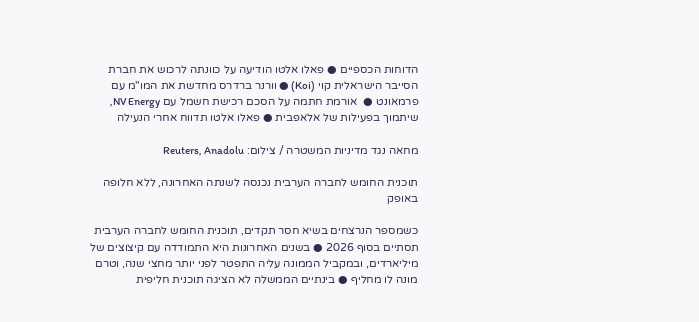הדוחות הכספיים ● פאלו אלטו הודיעה על כוונתה לרכוש את חברת הסייבר הישראלית קוי (Koi) ● וורנר ברדרס מחדשת את המו"מ עם פרמאונט ●  אורמת חתמה על הסכם רכישת חשמל עם NV Energy, שיתמוך בפעילות של אלאפבית ● פאלו אלטו תדווח אחרי הנעילה

מחאה נגד מדיניות המשטרה / צילום: Reuters, Anadolu

תוכנית החומש לחברה הערבית נכנסה לשנתה האחרונה, ללא חלופה באופק

כשמספר הנרצחים בשיא חסר תקדים, תוכנית החומש לחברה הערבית תסתיים בסוף 2026 ● בשנים האחרונות היא התמודדה עם קיצוצים של מיליארדים, ובמקביל הממונה עליה התפטר לפני יותר מחצי שנה, וטרם מונה לו מחליף ● בינתיים הממשלה לא הציגה תוכנית חליפית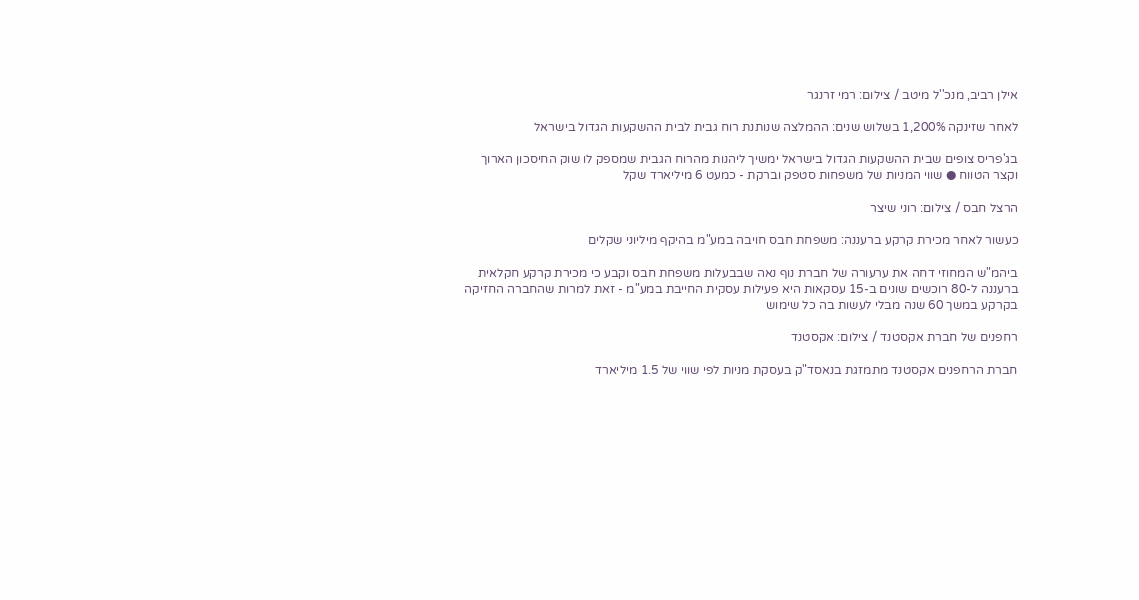אילן רביב, מנכ''ל מיטב / צילום: רמי זרנגר

לאחר שזינקה 1,200% בשלוש שנים: ההמלצה שנותנת רוח גבית לבית ההשקעות הגדול בישראל

בג'פריס צופים שבית ההשקעות הגדול בישראל ימשיך ליהנות מהרוח הגבית שמספק לו שוק החיסכון הארוך וקצר הטווח ● שווי המניות של משפחות סטפק וברקת - כמעט 6 מיליארד שקל

הרצל חבס / צילום: רוני שיצר

כעשור לאחר מכירת קרקע ברעננה: משפחת חבס חויבה במע"מ בהיקף מיליוני שקלים

ביהמ"ש המחוזי דחה את ערעורה של חברת נוף נאה שבבעלות משפחת חבס וקבע כי מכירת קרקע חקלאית ברעננה ל-80 רוכשים שונים ב-15 עסקאות היא פעילות עסקית החייבת במע"מ - זאת למרות שהחברה החזיקה בקרקע במשך 60 שנה מבלי לעשות בה כל שימוש

רחפנים של חברת אקסטנד / צילום: אקסטנד

חברת הרחפנים אקסטנד מתמזגת בנאסד"ק בעסקת מניות לפי שווי של 1.5 מיליארד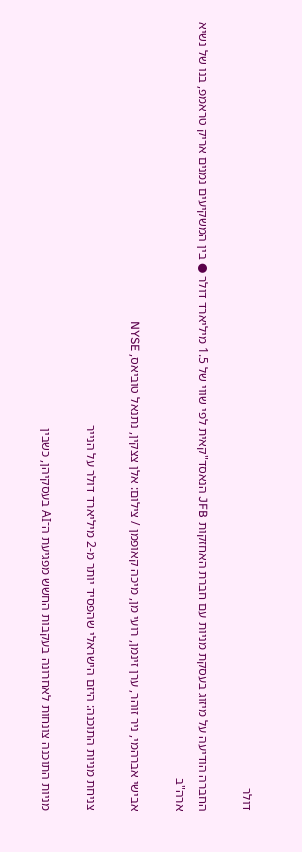דולר

החברה הודיעה על מיזוג בעסקת מניות עם חברת האחזקות JFB הנאסד"קאית לפי שווי של 1.5 מיליארד דולר ● בין המשקיעים נמנים אריק טראמפ, בנו של נשיא ארה"ב

אבישי אברהמי, ניר זוהר, ערן זינמן, רועי מן, מיכה קאופמן / צילום: אלן צצקין, נתנאל טוביאס, NYSE

צניחת מניות התוכנה: היזם הישראלי שהפסיד יותר מ-2 מיליארד דולר על הנייר

מניות התוכנה צונחות לאחרונה בעקבות החשש מפגיעת ה־AI בעסקיהן, כשבין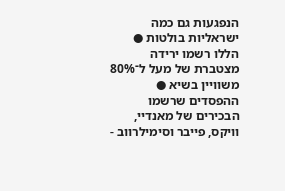הנפגעות גם כמה ישראליות בולטות ● הללו רשמו ירידה מצטברת של מעל ל־80% משוויין בשיא ● ההפסדים שרשמו הבכירים של מאנדיי, וויקס, פייבר וסימילרווב -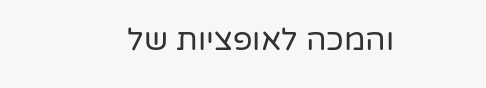והמכה לאופציות של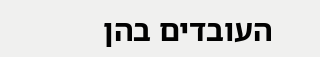העובדים בהן